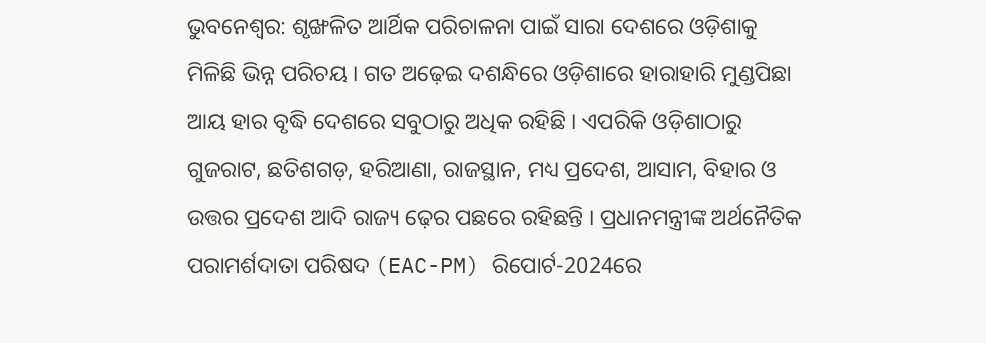ଭୁବନେଶ୍ବର: ଶୃଙ୍ଖଳିତ ଆର୍ଥିକ ପରିଚାଳନା ପାଇଁ ସାରା ଦେଶରେ ଓଡ଼ିଶାକୁ ମିଳିଛି ଭିନ୍ନ ପରିଚୟ । ଗତ ଅଢ଼େଇ ଦଶନ୍ଧିରେ ଓଡ଼ିଶାରେ ହାରାହାରି ମୁଣ୍ଡପିଛା ଆୟ ହାର ବୃଦ୍ଧି ଦେଶରେ ସବୁଠାରୁ ଅଧିକ ରହିଛି । ଏପରିକି ଓଡ଼ିଶାଠାରୁ ଗୁଜରାଟ, ଛତିଶଗଡ଼, ହରିଆଣା, ରାଜସ୍ଥାନ, ମଧ୍ୟ ପ୍ରଦେଶ, ଆସାମ, ବିହାର ଓ ଉତ୍ତର ପ୍ରଦେଶ ଆଦି ରାଜ୍ୟ ଢ଼େର ପଛରେ ରହିଛନ୍ତି । ପ୍ରଧାନମନ୍ତ୍ରୀଙ୍କ ଅର୍ଥନୈତିକ ପରାମର୍ଶଦାତା ପରିଷଦ (EAC-PM) ରିପୋର୍ଟ-2024ରେ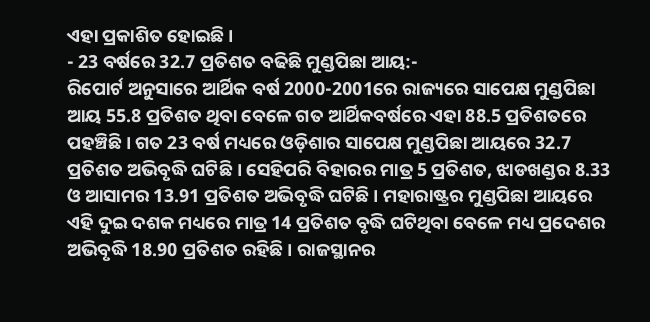ଏହା ପ୍ରକାଶିତ ହୋଇଛି ।
- 23 ବର୍ଷରେ 32.7 ପ୍ରତିଶତ ବଢିଛି ମୁଣ୍ଡପିଛା ଆୟ:-
ରିପୋର୍ଟ ଅନୁସାରେ ଆର୍ଥିକ ବର୍ଷ 2000-2001ରେ ରାଜ୍ୟରେ ସାପେକ୍ଷ ମୁଣ୍ଡପିଛା ଆୟ 55.8 ପ୍ରତିଶତ ଥିବା ବେଳେ ଗତ ଆର୍ଥିକବର୍ଷରେ ଏହା 88.5 ପ୍ରତିଶତରେ ପହଞ୍ଚିଛି । ଗତ 23 ବର୍ଷ ମଧ୍ୟରେ ଓଡ଼ିଶାର ସାପେକ୍ଷ ମୁଣ୍ଡପିଛା ଆୟରେ 32.7 ପ୍ରତିଶତ ଅଭିବୃଦ୍ଧି ଘଟିଛି । ସେହିପରି ବିହାରର ମାତ୍ର 5 ପ୍ରତିଶତ, ଝାଡଖଣ୍ଡର 8.33 ଓ ଆସାମର 13.91 ପ୍ରତିଶତ ଅଭିବୃଦ୍ଧି ଘଟିଛି । ମହାରାଷ୍ଟ୍ରର ମୁଣ୍ଡପିଛା ଆୟରେ ଏହି ଦୁଇ ଦଶକ ମଧ୍ୟରେ ମାତ୍ର 14 ପ୍ରତିଶତ ବୃଦ୍ଧି ଘଟିଥିବା ବେଳେ ମଧ୍ୟ ପ୍ରଦେଶର ଅଭିବୃଦ୍ଧି 18.90 ପ୍ରତିଶତ ରହିଛି । ରାଜସ୍ଥାନର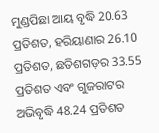ମୁଣ୍ଡପିଛା ଆୟ ବୃଦ୍ଧି 20.63 ପ୍ରତିଶତ, ହରିୟାଣାର 26.10 ପ୍ରତିଶତ, ଛତିଶଗଡ଼ର 33.55 ପ୍ରତିଶତ ଏବଂ ଗୁଜରାଟର ଅଭିବୃଦ୍ଧି 48.24 ପ୍ରତିଶତ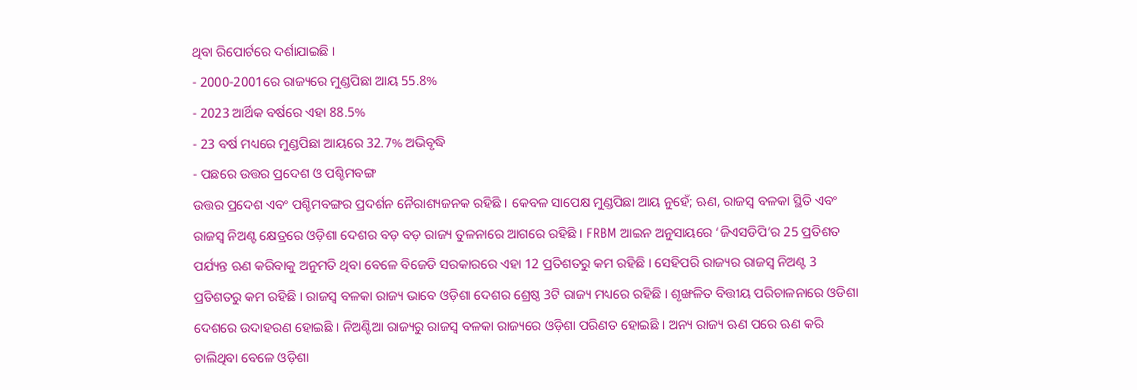ଥିବା ରିପୋର୍ଟରେ ଦର୍ଶାଯାଇଛି ।
- 2000-2001ରେ ରାଜ୍ୟରେ ମୁଣ୍ଡପିଛା ଆୟ 55.8%
- 2023 ଆର୍ଥିକ ବର୍ଷରେ ଏହା 88.5%
- 23 ବର୍ଷ ମଧ୍ୟରେ ମୁଣ୍ଡପିଛା ଆୟରେ 32.7% ଅଭିବୃଦ୍ଧି
- ପଛରେ ଉତ୍ତର ପ୍ରଦେଶ ଓ ପଶ୍ଚିମବଙ୍ଗ
ଉତ୍ତର ପ୍ରଦେଶ ଏବଂ ପଶ୍ଚିମବଙ୍ଗର ପ୍ରଦର୍ଶନ ନୈରାଶ୍ୟଜନକ ରହିଛି । କେବଳ ସାପେକ୍ଷ ମୁଣ୍ଡପିଛା ଆୟ ନୁହେଁ; ଋଣ, ରାଜସ୍ବ ବଳକା ସ୍ଥିତି ଏବଂ ରାଜସ୍ଵ ନିଅଣ୍ଟ କ୍ଷେତ୍ରରେ ଓଡ଼ିଶା ଦେଶର ବଡ଼ ବଡ଼ ରାଜ୍ୟ ତୁଳନାରେ ଆଗରେ ରହିଛି । FRBM ଆଇନ ଅନୁସାୟରେ ‘ଜିଏସଡିପି’ର 25 ପ୍ରତିଶତ ପର୍ଯ୍ୟନ୍ତ ଋଣ କରିବାକୁ ଅନୁମତି ଥିବା ବେଳେ ବିଜେଡି ସରକାରରେ ଏହା 12 ପ୍ରତିଶତରୁ କମ ରହିଛି । ସେହିପରି ରାଜ୍ୟର ରାଜସ୍ଵ ନିଅଣ୍ଟ 3 ପ୍ରତିଶତରୁ କମ ରହିଛି । ରାଜସ୍ୱ ବଳକା ରାଜ୍ୟ ଭାବେ ଓଡ଼ିଶା ଦେଶର ଶ୍ରେଷ୍ଠ 3ଟି ରାଜ୍ୟ ମଧ୍ୟରେ ରହିଛି । ଶୃଙ୍ଖଳିତ ବିତ୍ତୀୟ ପରିଚାଳନାରେ ଓଡିଶା ଦେଶରେ ଉଦାହରଣ ହୋଇଛି । ନିଅଣ୍ଟିଆ ରାଜ୍ୟରୁ ରାଜସ୍ଵ ବଳକା ରାଜ୍ୟରେ ଓଡ଼ିଶା ପରିଣତ ହୋଇଛି । ଅନ୍ୟ ରାଜ୍ୟ ଋଣ ପରେ ଋଣ କରି ଚାଲିଥିବା ବେଳେ ଓଡ଼ିଶା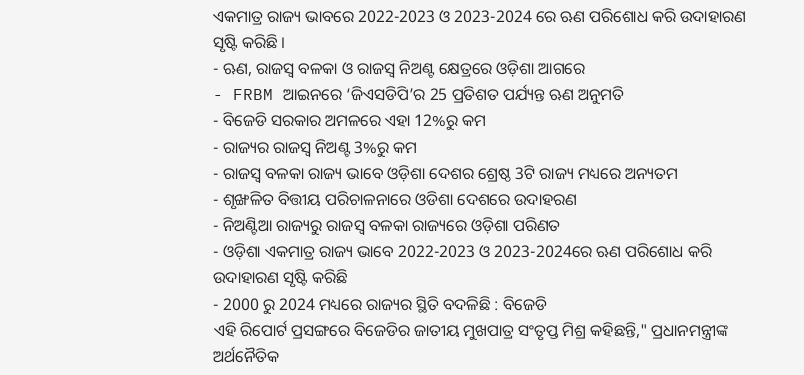ଏକମାତ୍ର ରାଜ୍ୟ ଭାବରେ 2022-2023 ଓ 2023-2024 ରେ ଋଣ ପରିଶୋଧ କରି ଉଦାହାରଣ ସୃଷ୍ଟି କରିଛି ।
- ଋଣ, ରାଜସ୍ବ ବଳକା ଓ ରାଜସ୍ଵ ନିଅଣ୍ଟ କ୍ଷେତ୍ରରେ ଓଡ଼ିଶା ଆଗରେ
- FRBM ଆଇନରେ ‘ଜିଏସଡିପି’ର 25 ପ୍ରତିଶତ ପର୍ଯ୍ୟନ୍ତ ଋଣ ଅନୁମତି
- ବିଜେଡି ସରକାର ଅମଳରେ ଏହା 12%ରୁ କମ
- ରାଜ୍ୟର ରାଜସ୍ଵ ନିଅଣ୍ଟ 3%ରୁ କମ
- ରାଜସ୍ୱ ବଳକା ରାଜ୍ୟ ଭାବେ ଓଡ଼ିଶା ଦେଶର ଶ୍ରେଷ୍ଠ 3ଟି ରାଜ୍ୟ ମଧ୍ୟରେ ଅନ୍ୟତମ
- ଶୃଙ୍ଖଳିତ ବିତ୍ତୀୟ ପରିଚାଳନାରେ ଓଡିଶା ଦେଶରେ ଉଦାହରଣ
- ନିଅଣ୍ଟିଆ ରାଜ୍ୟରୁ ରାଜସ୍ଵ ବଳକା ରାଜ୍ୟରେ ଓଡ଼ିଶା ପରିଣତ
- ଓଡ଼ିଶା ଏକମାତ୍ର ରାଜ୍ୟ ଭାବେ 2022-2023 ଓ 2023-2024ରେ ଋଣ ପରିଶୋଧ କରି ଉଦାହାରଣ ସୃଷ୍ଟି କରିଛି
- 2000 ରୁ 2024 ମଧ୍ୟରେ ରାଜ୍ୟର ସ୍ଥିତି ବଦଳିଛି : ବିଜେଡି
ଏହି ରିପୋର୍ଟ ପ୍ରସଙ୍ଗରେ ବିଜେଡିର ଜାତୀୟ ମୁଖପାତ୍ର ସଂତୃପ୍ତ ମିଶ୍ର କହିଛନ୍ତି," ପ୍ରଧାନମନ୍ତ୍ରୀଙ୍କ ଅର୍ଥନୈତିକ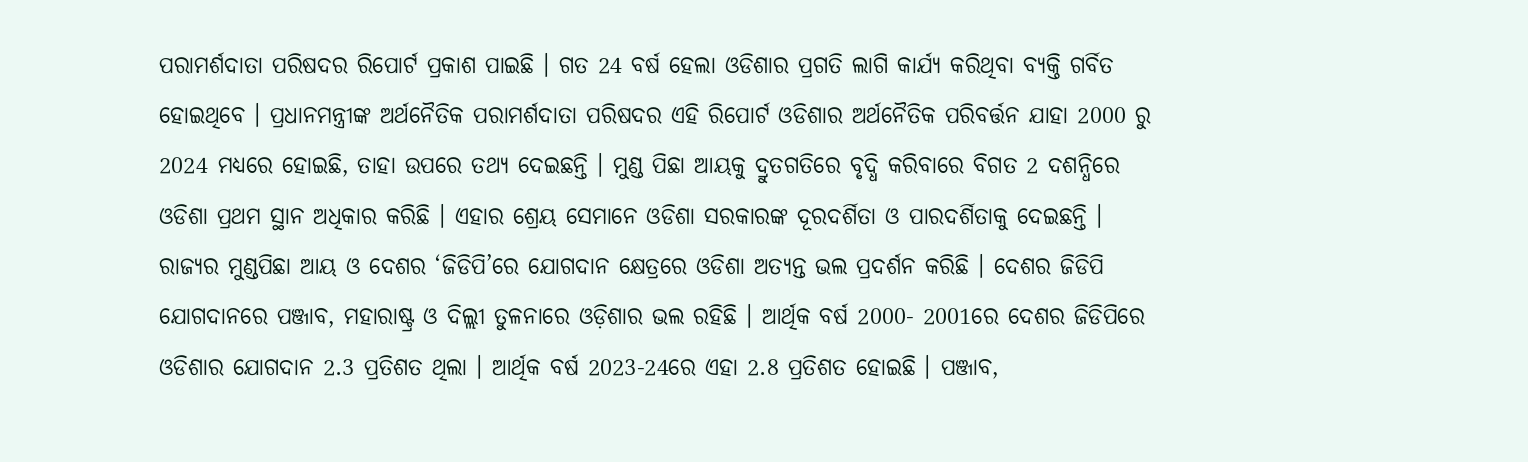ପରାମର୍ଶଦାତା ପରିଷଦର ରିପୋର୍ଟ ପ୍ରକାଶ ପାଇଛି । ଗତ 24 ବର୍ଷ ହେଲା ଓଡିଶାର ପ୍ରଗତି ଲାଗି କାର୍ଯ୍ୟ କରିଥିବା ବ୍ୟକ୍ତି ଗର୍ବିତ ହୋଇଥିବେ । ପ୍ରଧାନମନ୍ତ୍ରୀଙ୍କ ଅର୍ଥନୈତିକ ପରାମର୍ଶଦାତା ପରିଷଦର ଏହି ରିପୋର୍ଟ ଓଡିଶାର ଅର୍ଥନୈତିକ ପରିବର୍ତ୍ତନ ଯାହା 2000 ରୁ 2024 ମଧ୍ୟରେ ହୋଇଛି, ତାହା ଉପରେ ତଥ୍ୟ ଦେଇଛନ୍ତି । ମୁଣ୍ଡ ପିଛା ଆୟକୁ ଦ୍ରୁତଗତିରେ ବୃଦ୍ଧି କରିବାରେ ବିଗତ 2 ଦଶନ୍ଧିରେ ଓଡିଶା ପ୍ରଥମ ସ୍ଥାନ ଅଧିକାର କରିଛି । ଏହାର ଶ୍ରେୟ ସେମାନେ ଓଡିଶା ସରକାରଙ୍କ ଦୂରଦର୍ଶିତା ଓ ପାରଦର୍ଶିତାକୁ ଦେଇଛନ୍ତି । ରାଜ୍ୟର ମୁଣ୍ଡପିଛା ଆୟ ଓ ଦେଶର ‘ଜିଡିପି’ରେ ଯୋଗଦାନ କ୍ଷେତ୍ରରେ ଓଡିଶା ଅତ୍ୟନ୍ତ ଭଲ ପ୍ରଦର୍ଶନ କରିଛି । ଦେଶର ଜିଡିପି ଯୋଗଦାନରେ ପଞ୍ଜାବ, ମହାରାଷ୍ଟ୍ର ଓ ଦିଲ୍ଲୀ ତୁଳନାରେ ଓଡ଼ିଶାର ଭଲ ରହିଛି । ଆର୍ଥିକ ବର୍ଷ 2000- 2001ରେ ଦେଶର ଜିଡିପିରେ ଓଡିଶାର ଯୋଗଦାନ 2.3 ପ୍ରତିଶତ ଥିଲା । ଆର୍ଥିକ ବର୍ଷ 2023-24ରେ ଏହା 2.8 ପ୍ରତିଶତ ହୋଇଛି । ପଞ୍ଜାବ,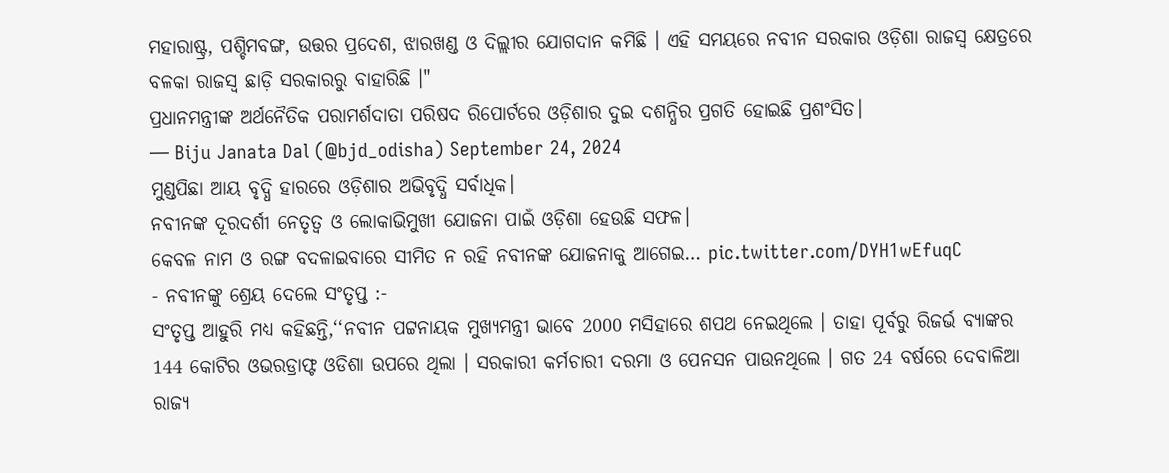ମହାରାଷ୍ଟ୍ର, ପଶ୍ଚିମବଙ୍ଗ, ଉତ୍ତର ପ୍ରଦେଶ, ଝାରଖଣ୍ଡ ଓ ଦିଲ୍ଲୀର ଯୋଗଦାନ କମିଛି । ଏହି ସମୟରେ ନବୀନ ସରକାର ଓଡ଼ିଶା ରାଜସ୍ୱ କ୍ଷେତ୍ରରେ ବଳକା ରାଜସ୍ୱ ଛାଡ଼ି ସରକାରରୁ ବାହାରିଛି ।"
ପ୍ରଧାନମନ୍ତ୍ରୀଙ୍କ ଅର୍ଥନୈତିକ ପରାମର୍ଶଦାତା ପରିଷଦ ରିପୋର୍ଟରେ ଓଡ଼ିଶାର ଦୁଇ ଦଶନ୍ଧିର ପ୍ରଗତି ହୋଇଛି ପ୍ରଶଂସିତ।
— Biju Janata Dal (@bjd_odisha) September 24, 2024
ମୁଣ୍ଡପିଛା ଆୟ ବୃଦ୍ଧି ହାରରେ ଓଡ଼ିଶାର ଅଭିବୃଦ୍ଧି ସର୍ବାଧିକ।
ନବୀନଙ୍କ ଦୂରଦର୍ଶୀ ନେତୃତ୍ୱ ଓ ଲୋକାଭିମୁଖୀ ଯୋଜନା ପାଇଁ ଓଡ଼ିଶା ହେଉଛି ସଫଳ।
କେବଳ ନାମ ଓ ରଙ୍ଗ ବଦଳାଇବାରେ ସୀମିତ ନ ରହି ନବୀନଙ୍କ ଯୋଜନାକୁ ଆଗେଇ… pic.twitter.com/DYH1wEfuqC
- ନବୀନଙ୍କୁ ଶ୍ରେୟ ଦେଲେ ସଂତୃପ୍ତ :-
ସଂତୃପ୍ତ ଆହୁରି ମଧ୍ୟ କହିଛନ୍ତି,‘‘ନବୀନ ପଟ୍ଟନାୟକ ମୁଖ୍ୟମନ୍ତ୍ରୀ ଭାବେ 2000 ମସିହାରେ ଶପଥ ନେଇଥିଲେ । ତାହା ପୂର୍ବରୁ ରିଜର୍ଭ ବ୍ୟାଙ୍କର 144 କୋଟିର ଓଭରଡ୍ରାଫ୍ଟ ଓଡିଶା ଉପରେ ଥିଲା । ସରକାରୀ କର୍ମଚାରୀ ଦରମା ଓ ପେନସନ ପାଉନଥିଲେ । ଗତ 24 ବର୍ଷରେ ଦେବାଳିଆ ରାଜ୍ୟ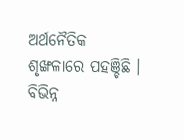ଅର୍ଥନୈତିକ ଶୃଙ୍ଖଳାରେ ପହଞ୍ଚିଛି । ବିଭିନ୍ନ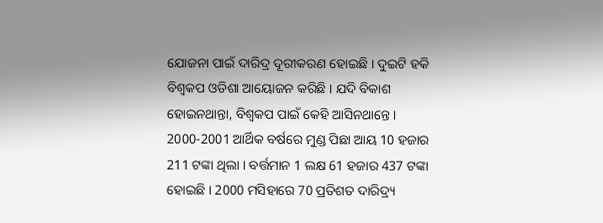ଯୋଜନା ପାଇଁ ଦାରିଦ୍ର ଦୂରୀକରଣ ହୋଇଛି । ଦୁଇଟି ହକି ବିଶ୍ୱକପ ଓଡିଶା ଆୟୋଜନ କରିଛି । ଯଦି ବିକାଶ ହୋଇନଥାନ୍ତା, ବିଶ୍ୱକପ ପାଇଁ କେହି ଆସିନଥାନ୍ତେ । 2000-2001 ଆର୍ଥିକ ବର୍ଷରେ ମୁଣ୍ଡ ପିଛା ଆୟ 10 ହଜାର 211 ଟଙ୍କା ଥିଲା । ବର୍ତ୍ତମାନ 1 ଲକ୍ଷ 61 ହଜାର 437 ଟଙ୍କା ହୋଇଛି । 2000 ମସିହାରେ 70 ପ୍ରତିଶତ ଦାରିଦ୍ର୍ୟ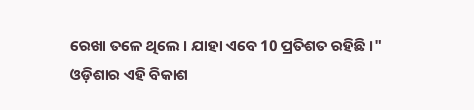ରେଖା ତଳେ ଥିଲେ । ଯାହା ଏବେ 10 ପ୍ରତିଶତ ରହିଛି ।"
ଓଡ଼ିଶାର ଏହି ବିକାଶ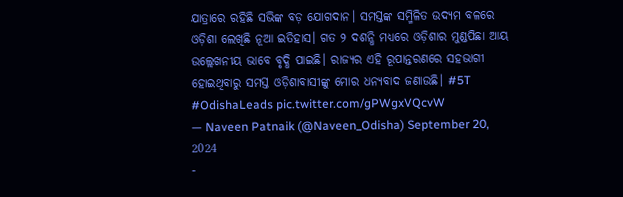ଯାତ୍ରାରେ ରହିଛି ସଭିଙ୍କ ବଡ଼ ଯୋଗଦାନ। ସମସ୍ତଙ୍କ ସମ୍ମିଳିତ ଉଦ୍ୟମ ବଳରେ ଓଡ଼ିଶା ଲେଖିଛି ନୂଆ ଇତିହାସ। ଗତ ୨ ଦଶନ୍ଧି ମଧ୍ୟରେ ଓଡ଼ିଶାର ମୁଣ୍ଡପିଛା ଆୟ ଉଲ୍ଲେଖନୀୟ ଭାବେ ବୃଦ୍ଧି ପାଇଛି। ରାଜ୍ୟର ଏହି ରୂପାନ୍ତରଣରେ ସହଭାଗୀ ହୋଇଥିବାରୁ ସମସ୍ତ ଓଡ଼ିଶାବାସୀଙ୍କୁ ମୋର ଧନ୍ୟବାଦ ଜଣାଉଛି। #5T #OdishaLeads pic.twitter.com/gPWgxVQcvW
— Naveen Patnaik (@Naveen_Odisha) September 20, 2024
-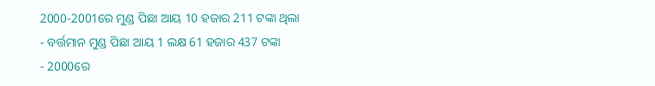2000-2001ରେ ମୁଣ୍ଡ ପିଛା ଆୟ 10 ହଜାର 211 ଟଙ୍କା ଥିଲା
- ବର୍ତ୍ତମାନ ମୁଣ୍ଡ ପିଛା ଆୟ 1 ଲକ୍ଷ 61 ହଜାର 437 ଟଙ୍କା
- 2000ରେ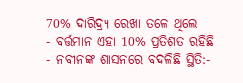70% ଦାରିଦ୍ର୍ୟ ରେଖା ତଳେ ଥିଲେ
- ବର୍ତ୍ତମାନ ଏହା 10% ପ୍ରତିଶତ ରହିଛି
- ନବୀନଙ୍କ ଶାସନରେ ବଦଳିଛି ସ୍ଥିତି:-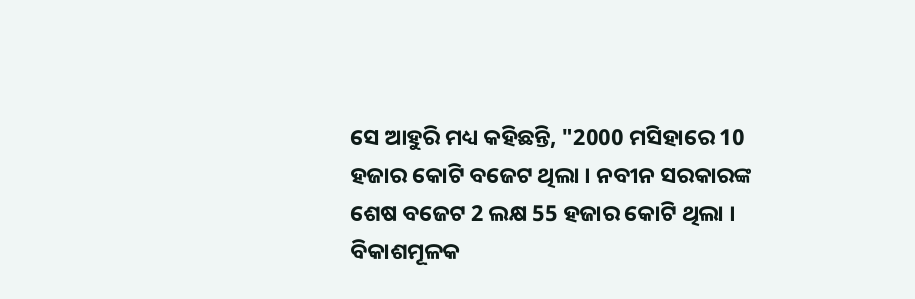ସେ ଆହୁରି ମଧ୍ୟ କହିଛନ୍ତି, "2000 ମସିହାରେ 10 ହଜାର କୋଟି ବଜେଟ ଥିଲା । ନବୀନ ସରକାରଙ୍କ ଶେଷ ବଜେଟ 2 ଲକ୍ଷ 55 ହଜାର କୋଟି ଥିଲା । ବିକାଶମୂଳକ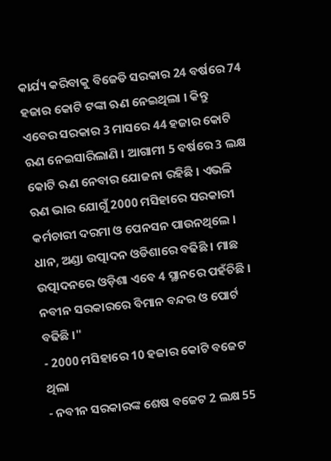କାର୍ଯ୍ୟ କରିବାକୁ ବିଜେଡି ସରକାର 24 ବର୍ଷରେ 74 ହଜାର କୋଟି ଟଙ୍କା ଋଣ ନେଇଥିଲା । କିନ୍ତୁ ଏବେର ସରକାର 3 ମାସରେ 44 ହଜାର କୋଟି ଋଣ ନେଇସାରିଲାଣି । ଆଗାମୀ 5 ବର୍ଷରେ 3 ଲକ୍ଷ କୋଟି ଋଣ ନେବାର ଯୋଜନା ରହିଛି । ଏଭଳି ଋଣ ଭାର ଯୋଗୁଁ 2000 ମସିହାରେ ସରକାରୀ କର୍ମଚାରୀ ଦରମା ଓ ପେନସନ ପାଉନଥିଲେ । ଧାନ, ଅଣ୍ଡା ଉତ୍ପାଦନ ଓଡିଶାରେ ବଢିଛି । ମାଛ ଉତ୍ପାଦନରେ ଓଡ଼ିଶା ଏବେ 4 ସ୍ଥାନରେ ପହଁଚିଛି । ନବୀନ ସରକାରରେ ବିମାନ ବନ୍ଦର ଓ ପୋର୍ଟ ବଢିଛି ।"
- 2000 ମସିହାରେ 10 ହଜାର କୋଟି ବଜେଟ ଥିଲା
- ନବୀନ ସରକାରଙ୍କ ଶେଷ ବଜେଟ 2 ଲକ୍ଷ 55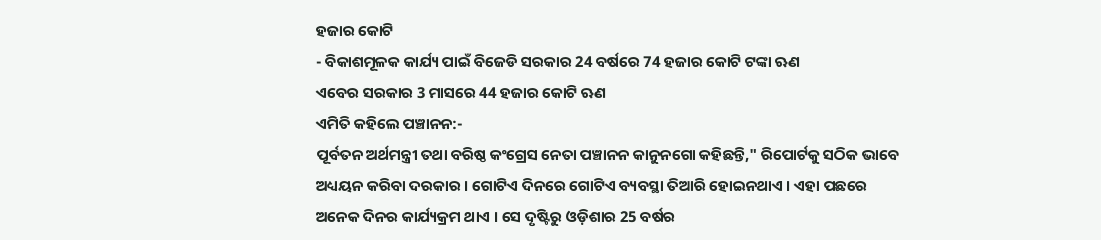ହଜାର କୋଟି
- ବିକାଶମୂଳକ କାର୍ଯ୍ୟ ପାଇଁ ବିଜେଡି ସରକାର 24 ବର୍ଷରେ 74 ହଜାର କୋଟି ଟଙ୍କା ଋଣ
ଏବେର ସରକାର 3 ମାସରେ 44 ହଜାର କୋଟି ଋଣ
ଏମିତି କହିଲେ ପଞ୍ଚାନନ:-
ପୂର୍ବତନ ଅର୍ଥମନ୍ତ୍ରୀ ତଥା ବରିଷ୍ଠ କଂଗ୍ରେସ ନେତା ପଞ୍ଚାନନ କାନୁନଗୋ କହିଛନ୍ତି," ରିପୋର୍ଟକୁ ସଠିକ ଭାବେ ଅଧ୍ୟୟନ କରିବା ଦରକାର । ଗୋଟିଏ ଦିନରେ ଗୋଟିଏ ବ୍ୟବସ୍ଥା ତିଆରି ହୋଇନଥାଏ । ଏହା ପଛରେ ଅନେକ ଦିନର କାର୍ଯ୍ୟକ୍ରମ ଥାଏ । ସେ ଦୃଷ୍ଟିରୁ ଓଡ଼ିଶାର 25 ବର୍ଷର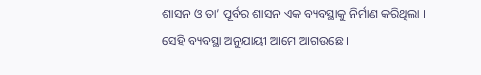ଶାସନ ଓ ତା’ ପୂର୍ବର ଶାସନ ଏକ ବ୍ୟବସ୍ଥାକୁ ନିର୍ମାଣ କରିଥିଲା । ସେହି ବ୍ୟବସ୍ଥା ଅନୁଯାୟୀ ଆମେ ଆଗଉଛେ ।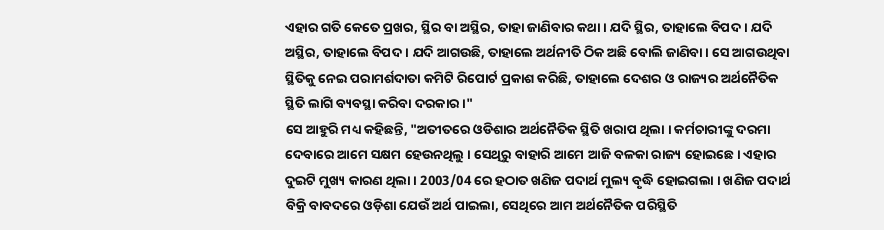ଏହାର ଗତି କେତେ ପ୍ରଖର, ସ୍ଥିର ବା ଅସ୍ଥିର, ତାହା ଜାଣିବାର କଥା । ଯଦି ସ୍ଥିର, ତାହାଲେ ବିପଦ । ଯଦି ଅସ୍ଥିର, ତାହାଲେ ବିପଦ । ଯଦି ଆଗଉଛି, ତାହାଲେ ଅର୍ଥନୀତି ଠିକ ଅଛି ବୋଲି ଜାଣିବା । ସେ ଆଗଉଥିବା ସ୍ଥିତିକୁ ନେଇ ପରାମର୍ଶଦାତା କମିଟି ରିପୋର୍ଟ ପ୍ରକାଶ କରିଛି, ତାହାଲେ ଦେଶର ଓ ରାଜ୍ୟର ଅର୍ଥନୈତିକ ସ୍ଥିତି ଲାଗି ବ୍ୟବସ୍ଥା କରିବା ଦରକାର ।"
ସେ ଆହୁରି ମଧ୍ୟ କହିଛନ୍ତି, "ଅତୀତରେ ଓଡିଶାର ଅର୍ଥନୈତିକ ସ୍ଥିତି ଖରାପ ଥିଲା । କର୍ମଚାରୀଙ୍କୁ ଦରମା ଦେବାରେ ଆମେ ସକ୍ଷମ ହେଉନଥିଲୁ । ସେଥିରୁ ବାହାରି ଆମେ ଆଜି ବଳକା ରାଜ୍ୟ ହୋଇଛେ । ଏହାର ଦୁଇଟି ମୁଖ୍ୟ କାରଣ ଥିଲା । 2003/04 ରେ ହଠାତ ଖଣିଜ ପଦାର୍ଥ ମୁଲ୍ୟ ବୃଦ୍ଧି ହୋଇଗଲା । ଖଣିଜ ପଦାର୍ଥ ବିକ୍ରି ବାବଦରେ ଓଡ଼ିଶା ଯେଉଁ ଅର୍ଥ ପାଇଲା, ସେଥିରେ ଆମ ଅର୍ଥନୈତିକ ପରିସ୍ଥିତି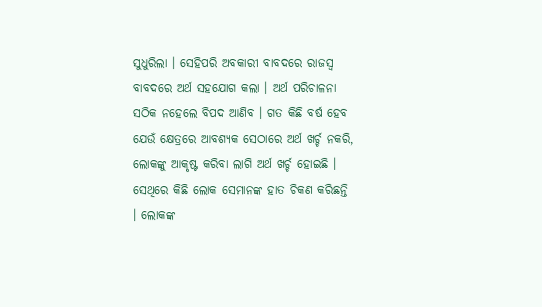ସୁଧୁରିଲା । ସେହିପରି ଅବକାରୀ ବାବଦରେ ରାଜସ୍ୱ ବାବଦରେ ଅର୍ଥ ସହଯୋଗ କଲା । ଅର୍ଥ ପରିଚାଳନା ସଠିକ ନହେଲେ ବିପଦ ଆଣିବ । ଗତ କିଛି ବର୍ଷ ହେବ ଯେଉଁ କ୍ଷେତ୍ରରେ ଆବଶ୍ୟକ ସେଠାରେ ଅର୍ଥ ଖର୍ଚ୍ଚ ନକରି, ଲୋକଙ୍କୁ ଆକୃଷ୍ଟ କରିବା ଲାଗି ଅର୍ଥ ଖର୍ଚ୍ଚ ହୋଇଛି । ସେଥିରେ କିଛି ଲୋକ ସେମାନଙ୍କ ହାତ ଚିକଣ କରିଛନ୍ତି । ଲୋକଙ୍କ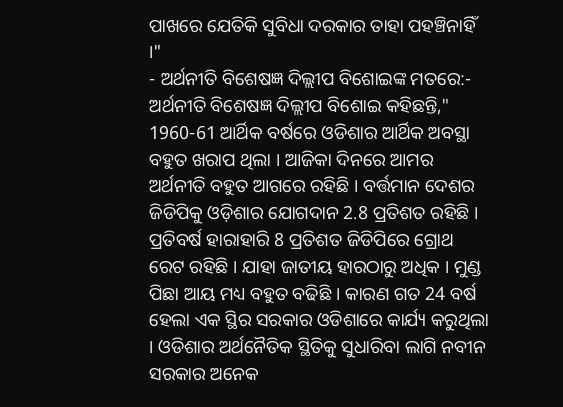ପାଖରେ ଯେତିକି ସୁବିଧା ଦରକାର ତାହା ପହଞ୍ଚିନାହିଁ ।"
- ଅର୍ଥନୀତି ବିଶେଷଜ୍ଞ ଦିଲ୍ଲୀପ ବିଶୋଇଙ୍କ ମତରେ:-
ଅର୍ଥନୀତି ବିଶେଷଜ୍ଞ ଦିଲ୍ଲୀପ ବିଶୋଇ କହିଛନ୍ତି," 1960-61 ଆର୍ଥିକ ବର୍ଷରେ ଓଡିଶାର ଆର୍ଥିକ ଅବସ୍ଥା ବହୁତ ଖରାପ ଥିଲା । ଆଜିକା ଦିନରେ ଆମର ଅର୍ଥନୀତି ବହୁତ ଆଗରେ ରହିଛି । ବର୍ତ୍ତମାନ ଦେଶର ଜିଡିପିକୁ ଓଡ଼ିଶାର ଯୋଗଦାନ 2.8 ପ୍ରତିଶତ ରହିଛି । ପ୍ରତିବର୍ଷ ହାରାହାରି 8 ପ୍ରତିଶତ ଜିଡିପିରେ ଗ୍ରୋଥ ରେଟ ରହିଛି । ଯାହା ଜାତୀୟ ହାରଠାରୁ ଅଧିକ । ମୁଣ୍ଡ ପିଛା ଆୟ ମଧ୍ୟ ବହୁତ ବଢିଛି । କାରଣ ଗତ 24 ବର୍ଷ ହେଲା ଏକ ସ୍ଥିର ସରକାର ଓଡିଶାରେ କାର୍ଯ୍ୟ କରୁଥିଲା । ଓଡିଶାର ଅର୍ଥନୈତିକ ସ୍ଥିତିକୁ ସୁଧାରିବା ଲାଗି ନବୀନ ସରକାର ଅନେକ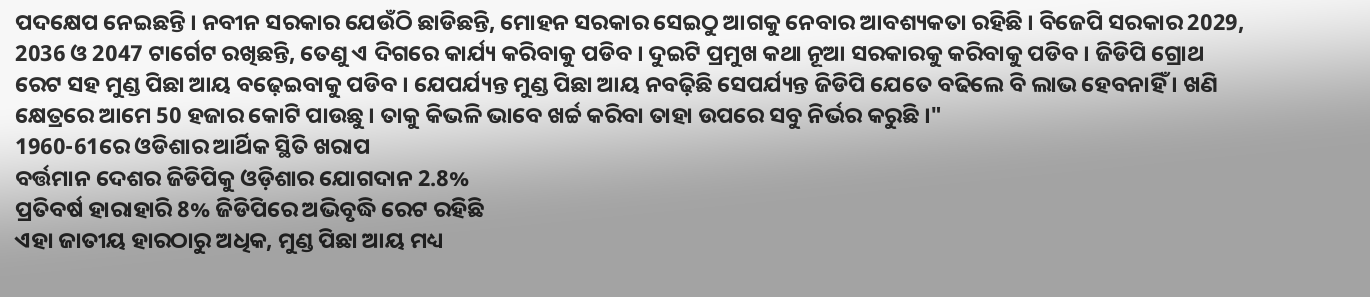ପଦକ୍ଷେପ ନେଇଛନ୍ତି । ନବୀନ ସରକାର ଯେଉଁଠି ଛାଡିଛନ୍ତି, ମୋହନ ସରକାର ସେଇଠୁ ଆଗକୁ ନେବାର ଆବଶ୍ୟକତା ରହିଛି । ବିଜେପି ସରକାର 2029, 2036 ଓ 2047 ଟାର୍ଗେଟ ରଖିଛନ୍ତି, ତେଣୁ ଏ ଦିଗରେ କାର୍ଯ୍ୟ କରିବାକୁ ପଡିବ । ଦୁଇଟି ପ୍ରମୁଖ କଥା ନୂଆ ସରକାରକୁ କରିବାକୁ ପଡିବ । ଜିଡିପି ଗ୍ରୋଥ ରେଟ ସହ ମୁଣ୍ଡ ପିଛା ଆୟ ବଢ଼େଇବାକୁ ପଡିବ । ଯେପର୍ଯ୍ୟନ୍ତ ମୁଣ୍ଡ ପିଛା ଆୟ ନବଢ଼ିଛି ସେପର୍ଯ୍ୟନ୍ତ ଜିଡିପି ଯେତେ ବଢିଲେ ବି ଲାଭ ହେବନାହିଁ । ଖଣି କ୍ଷେତ୍ରରେ ଆମେ 50 ହଜାର କୋଟି ପାଉଛୁ । ତାକୁ କିଭଳି ଭାବେ ଖର୍ଚ୍ଚ କରିବା ତାହା ଉପରେ ସବୁ ନିର୍ଭର କରୁଛି ।"
1960-61ରେ ଓଡିଶାର ଆର୍ଥିକ ସ୍ଥିତି ଖରାପ
ବର୍ତ୍ତମାନ ଦେଶର ଜିଡିପିକୁ ଓଡ଼ିଶାର ଯୋଗଦାନ 2.8%
ପ୍ରତିବର୍ଷ ହାରାହାରି 8% ଜିଡିପିରେ ଅଭିବୃଦ୍ଧି ରେଟ ରହିଛି
ଏହା ଜାତୀୟ ହାରଠାରୁ ଅଧିକ, ମୁଣ୍ଡ ପିଛା ଆୟ ମଧ୍ୟ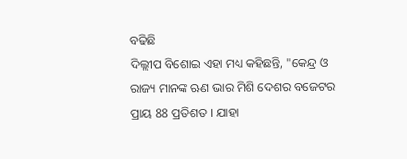ବଢିଛି
ଦିଲ୍ଲୀପ ବିଶୋଇ ଏହା ମଧ୍ୟ କହିଛନ୍ତି, "କେନ୍ଦ୍ର ଓ ରାଜ୍ୟ ମାନଙ୍କ ଋଣ ଭାର ମିଶି ଦେଶର ବଜେଟର ପ୍ରାୟ 88 ପ୍ରତିଶତ । ଯାହା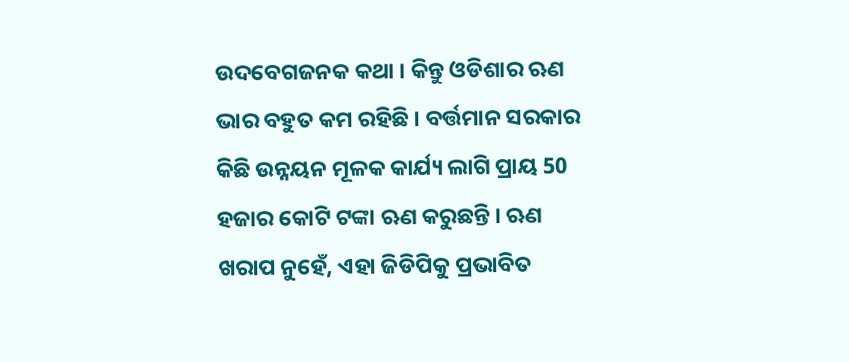ଉଦବେଗଜନକ କଥା । କିନ୍ତୁ ଓଡିଶାର ଋଣ ଭାର ବହୁତ କମ ରହିଛି । ବର୍ତ୍ତମାନ ସରକାର କିଛି ଉନ୍ନୟନ ମୂଳକ କାର୍ଯ୍ୟ ଲାଗି ପ୍ରାୟ 50 ହଜାର କୋଟି ଟଙ୍କା ଋଣ କରୁଛନ୍ତି । ଋଣ ଖରାପ ନୁହେଁ, ଏହା ଜିଡିପିକୁ ପ୍ରଭାବିତ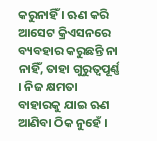କରୁନାହିଁ । ଋଣ କରି ଆସେଟ କ୍ରିଏସନରେ ବ୍ୟବହାର କରୁଛନ୍ତି ନା ନାହିଁ, ତାହା ଗୁରୁତ୍ୱପୂର୍ଣ୍ଣ । ନିଜ କ୍ଷମତା ବାହାରକୁ ଯାଇ ଋଣ ଆଣିବା ଠିକ ନୁହେଁ ।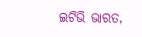ଇଟିଭି ଭାରତ,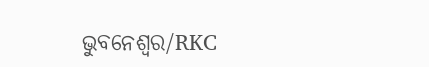ଭୁବନେଶ୍ବର/RKC